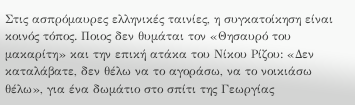Στις ασπρόμαυρες ελληνικές ταινίες, η συγκατοίκηση είναι κοινός τόπος. Ποιος δεν θυμάται τον «Θησαυρό του μακαρίτη» και την επική ατάκα του Νίκου Ρίζου: «Δεν καταλάβατε, δεν θέλω να το αγοράσω, να το νοικιάσω θέλω», για ένα δωμάτιο στο σπίτι της Γεωργίας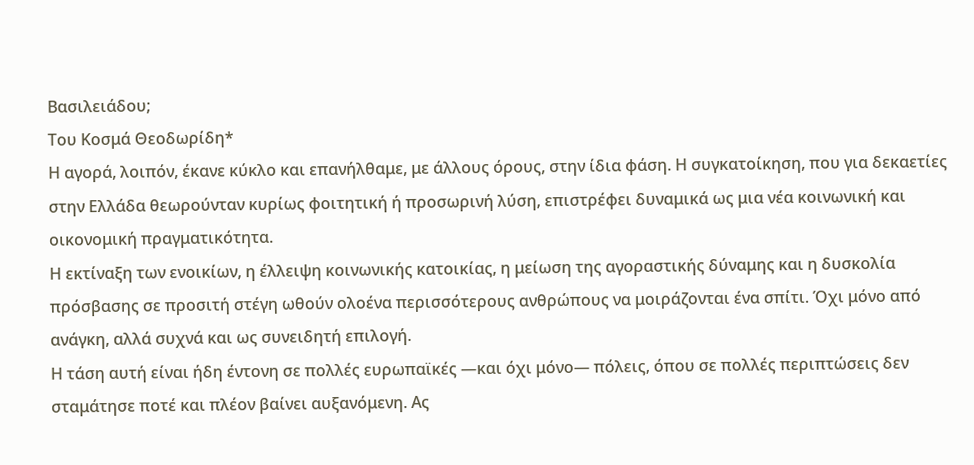Βασιλειάδου;
Του Κοσμά Θεοδωρίδη*
Η αγορά, λοιπόν, έκανε κύκλο και επανήλθαμε, με άλλους όρους, στην ίδια φάση. Η συγκατοίκηση, που για δεκαετίες στην Ελλάδα θεωρούνταν κυρίως φοιτητική ή προσωρινή λύση, επιστρέφει δυναμικά ως μια νέα κοινωνική και οικονομική πραγματικότητα.
Η εκτίναξη των ενοικίων, η έλλειψη κοινωνικής κατοικίας, η μείωση της αγοραστικής δύναμης και η δυσκολία πρόσβασης σε προσιτή στέγη ωθούν ολοένα περισσότερους ανθρώπους να μοιράζονται ένα σπίτι. Όχι μόνο από ανάγκη, αλλά συχνά και ως συνειδητή επιλογή.
Η τάση αυτή είναι ήδη έντονη σε πολλές ευρωπαϊκές —και όχι μόνο— πόλεις, όπου σε πολλές περιπτώσεις δεν σταμάτησε ποτέ και πλέον βαίνει αυξανόμενη. Ας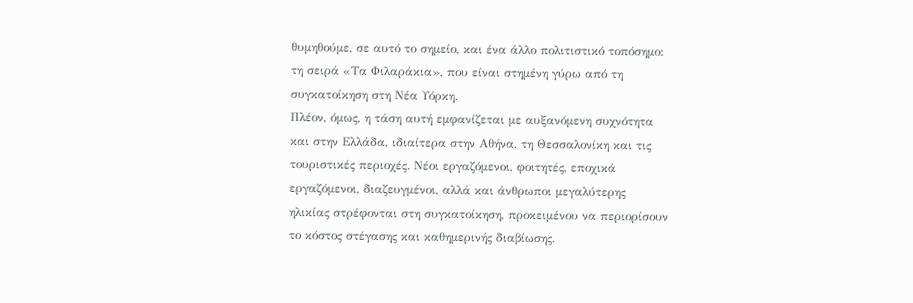θυμηθούμε, σε αυτό το σημείο, και ένα άλλο πολιτιστικό τοπόσημο: τη σειρά «Τα Φιλαράκια», που είναι στημένη γύρω από τη συγκατοίκηση στη Νέα Υόρκη.
Πλέον, όμως, η τάση αυτή εμφανίζεται με αυξανόμενη συχνότητα και στην Ελλάδα, ιδιαίτερα στην Αθήνα, τη Θεσσαλονίκη και τις τουριστικές περιοχές. Νέοι εργαζόμενοι, φοιτητές, εποχικά εργαζόμενοι, διαζευγμένοι, αλλά και άνθρωποι μεγαλύτερης ηλικίας στρέφονται στη συγκατοίκηση, προκειμένου να περιορίσουν το κόστος στέγασης και καθημερινής διαβίωσης.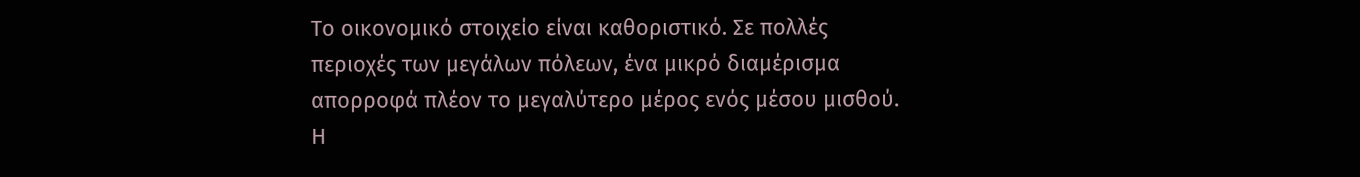Το οικονομικό στοιχείο είναι καθοριστικό. Σε πολλές περιοχές των μεγάλων πόλεων, ένα μικρό διαμέρισμα απορροφά πλέον το μεγαλύτερο μέρος ενός μέσου μισθού. Η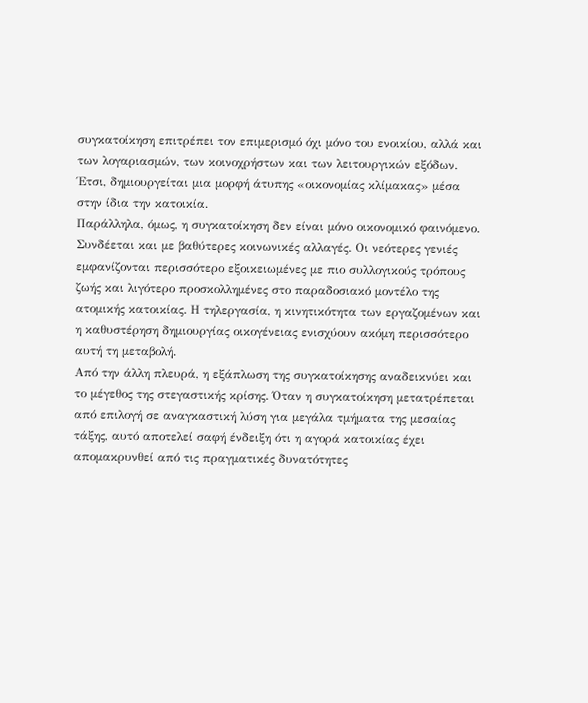συγκατοίκηση επιτρέπει τον επιμερισμό όχι μόνο του ενοικίου, αλλά και των λογαριασμών, των κοινοχρήστων και των λειτουργικών εξόδων. Έτσι, δημιουργείται μια μορφή άτυπης «οικονομίας κλίμακας» μέσα στην ίδια την κατοικία.
Παράλληλα, όμως, η συγκατοίκηση δεν είναι μόνο οικονομικό φαινόμενο. Συνδέεται και με βαθύτερες κοινωνικές αλλαγές. Οι νεότερες γενιές εμφανίζονται περισσότερο εξοικειωμένες με πιο συλλογικούς τρόπους ζωής και λιγότερο προσκολλημένες στο παραδοσιακό μοντέλο της ατομικής κατοικίας. Η τηλεργασία, η κινητικότητα των εργαζομένων και η καθυστέρηση δημιουργίας οικογένειας ενισχύουν ακόμη περισσότερο αυτή τη μεταβολή.
Από την άλλη πλευρά, η εξάπλωση της συγκατοίκησης αναδεικνύει και το μέγεθος της στεγαστικής κρίσης. Όταν η συγκατοίκηση μετατρέπεται από επιλογή σε αναγκαστική λύση για μεγάλα τμήματα της μεσαίας τάξης, αυτό αποτελεί σαφή ένδειξη ότι η αγορά κατοικίας έχει απομακρυνθεί από τις πραγματικές δυνατότητες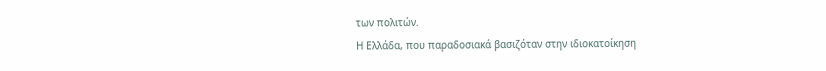των πολιτών.
Η Ελλάδα, που παραδοσιακά βασιζόταν στην ιδιοκατοίκηση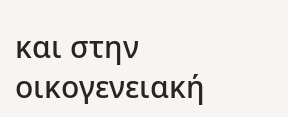και στην οικογενειακή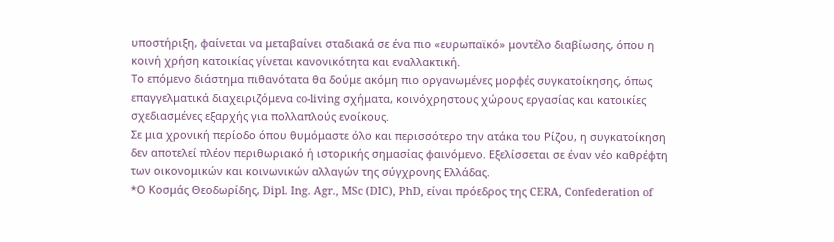υποστήριξη, φαίνεται να μεταβαίνει σταδιακά σε ένα πιο «ευρωπαϊκό» μοντέλο διαβίωσης, όπου η κοινή χρήση κατοικίας γίνεται κανονικότητα και εναλλακτική.
Το επόμενο διάστημα πιθανότατα θα δούμε ακόμη πιο οργανωμένες μορφές συγκατοίκησης, όπως επαγγελματικά διαχειριζόμενα co-living σχήματα, κοινόχρηστους χώρους εργασίας και κατοικίες σχεδιασμένες εξαρχής για πολλαπλούς ενοίκους.
Σε μια χρονική περίοδο όπου θυμόμαστε όλο και περισσότερο την ατάκα του Ρίζου, η συγκατοίκηση δεν αποτελεί πλέον περιθωριακό ή ιστορικής σημασίας φαινόμενο. Εξελίσσεται σε έναν νέο καθρέφτη των οικονομικών και κοινωνικών αλλαγών της σύγχρονης Ελλάδας.
*Ο Κοσμάς Θεοδωρίδης, Dipl. Ing. Agr., MSc (DIC), PhD, είναι πρόεδρος της CERA, Confederation of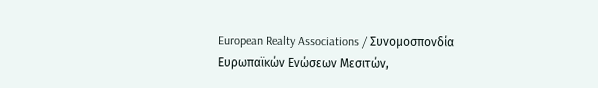European Realty Associations / Συνομοσπονδία Ευρωπαϊκών Ενώσεων Μεσιτών,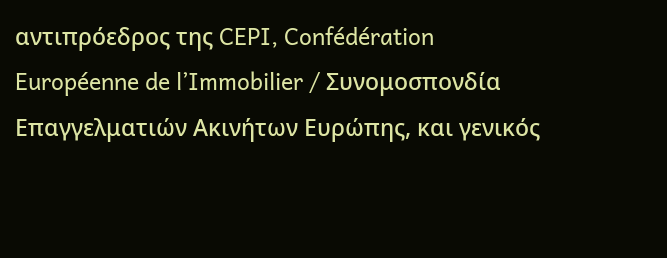αντιπρόεδρος της CEPI, Confédération Européenne de l’Immobilier / Συνομοσπονδία Επαγγελματιών Ακινήτων Ευρώπης, και γενικός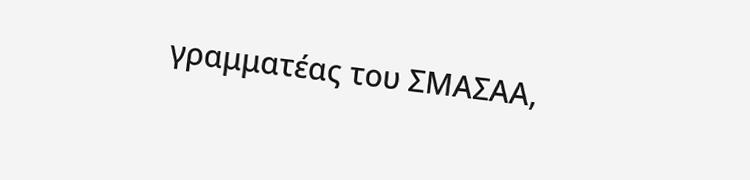γραμματέας του ΣΜΑΣΑΑ,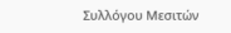Συλλόγου Μεσιτών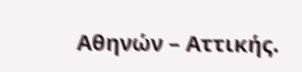Αθηνών – Αττικής.